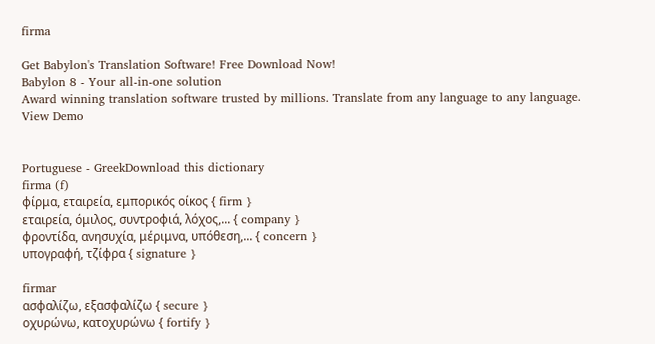firma

Get Babylon's Translation Software! Free Download Now!
Babylon 8 - Your all-in-one solution
Award winning translation software trusted by millions. Translate from any language to any language.
View Demo


Portuguese - GreekDownload this dictionary
firma (f)
φίρμα, εταιρεία, εμπορικός οίκος { firm }
εταιρεία, όμιλος, συντροφιά, λόχος,... { company }
φροντίδα, ανησυχία, μέριμνα, υπόθεση,... { concern }
υπογραφή, τζίφρα { signature }

firmar
ασφαλίζω, εξασφαλίζω { secure }
οχυρώνω, κατοχυρώνω { fortify }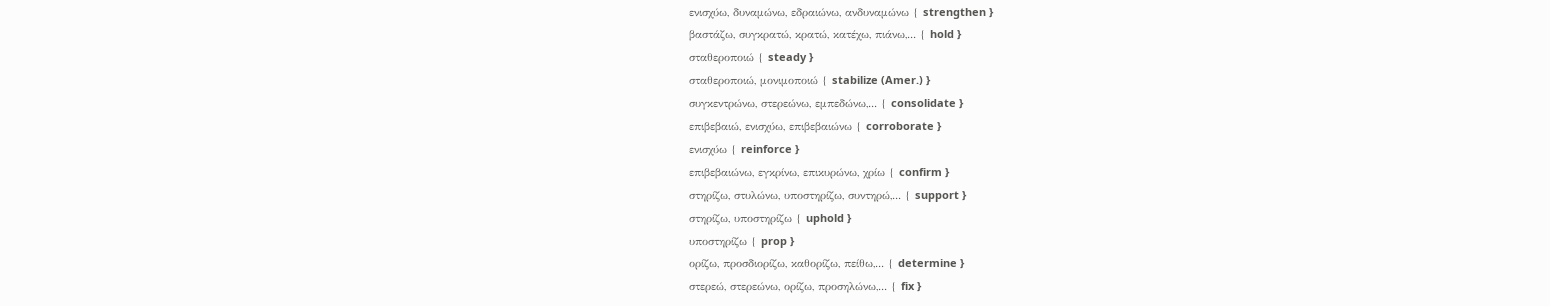ενισχύω, δυναμώνω, εδραιώνω, ανδυναμώνω { strengthen }
βαστάζω, συγκρατώ, κρατώ, κατέχω, πιάνω,... { hold }
σταθεροποιώ { steady }
σταθεροποιώ, μονιμοποιώ { stabilize (Amer.) }
συγκεντρώνω, στερεώνω, εμπεδώνω,... { consolidate }
επιβεβαιώ, ενισχύω, επιβεβαιώνω { corroborate }
ενισχύω { reinforce }
επιβεβαιώνω, εγκρίνω, επικυρώνω, χρίω { confirm }
στηρίζω, στυλώνω, υποστηρίζω, συντηρώ,... { support }
στηρίζω, υποστηρίζω { uphold }
υποστηρίζω { prop }
ορίζω, προσδιορίζω, καθορίζω, πείθω,... { determine }
στερεώ, στερεώνω, ορίζω, προσηλώνω,... { fix }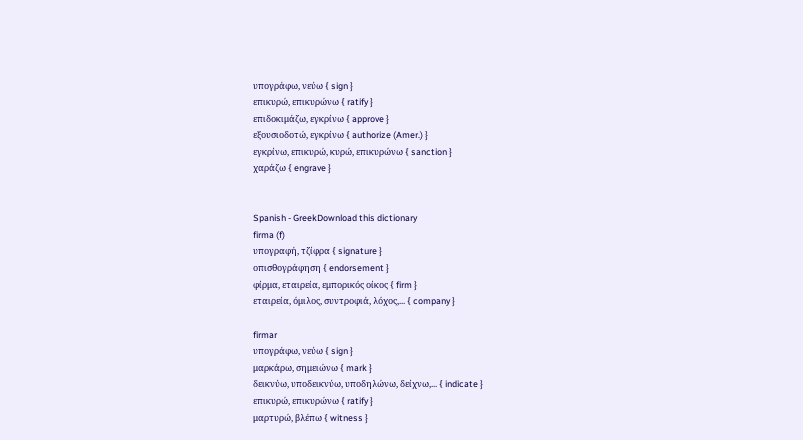υπογράφω, νεύω { sign }
επικυρώ, επικυρώνω { ratify }
επιδοκιμάζω, εγκρίνω { approve }
εξουσιοδοτώ, εγκρίνω { authorize (Amer.) }
εγκρίνω, επικυρώ, κυρώ, επικυρώνω { sanction }
χαράζω { engrave }


Spanish - GreekDownload this dictionary
firma (f)
υπογραφή, τζίφρα { signature }
οπισθογράφηση { endorsement }
φίρμα, εταιρεία, εμπορικός οίκος { firm }
εταιρεία, όμιλος, συντροφιά, λόχος,... { company }

firmar
υπογράφω, νεύω { sign }
μαρκάρω, σημειώνω { mark }
δεικνύω, υποδεικνύω, υποδηλώνω, δείχνω,... { indicate }
επικυρώ, επικυρώνω { ratify }
μαρτυρώ, βλέπω { witness }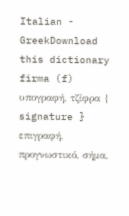Italian - GreekDownload this dictionary
firma (f)
υπογραφή, τζίφρα { signature }
επιγραφή, προγνωστικό, σήμα,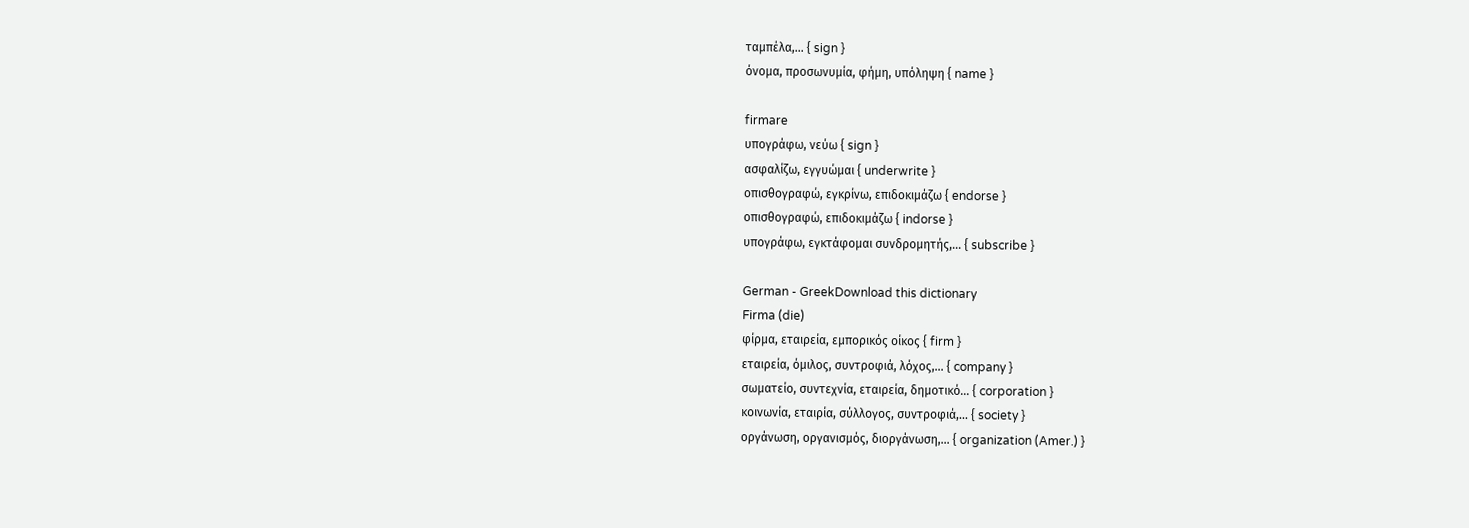ταμπέλα,... { sign }
όνομα, προσωνυμία, φήμη, υπόληψη { name }

firmare
υπογράφω, νεύω { sign }
ασφαλίζω, εγγυώμαι { underwrite }
οπισθογραφώ, εγκρίνω, επιδοκιμάζω { endorse }
οπισθογραφώ, επιδοκιμάζω { indorse }
υπογράφω, εγκτάφομαι συνδρομητής,... { subscribe }

German - GreekDownload this dictionary
Firma (die)
φίρμα, εταιρεία, εμπορικός οίκος { firm }
εταιρεία, όμιλος, συντροφιά, λόχος,... { company }
σωματείο, συντεχνία, εταιρεία, δημοτικό... { corporation }
κοινωνία, εταιρία, σύλλογος, συντροφιά,... { society }
οργάνωση, οργανισμός, διοργάνωση,... { organization (Amer.) }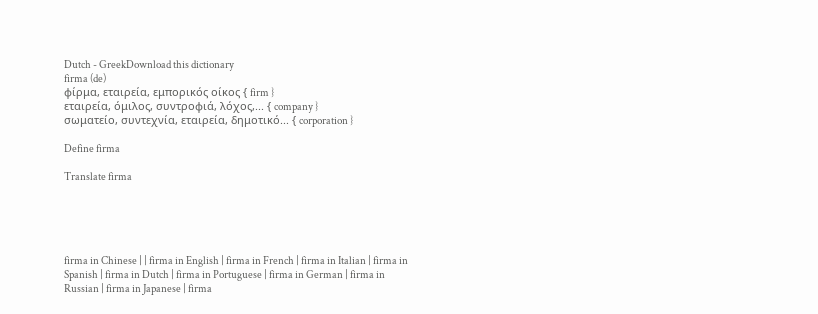Dutch - GreekDownload this dictionary
firma (de)
φίρμα, εταιρεία, εμπορικός οίκος { firm }
εταιρεία, όμιλος, συντροφιά, λόχος,... { company }
σωματείο, συντεχνία, εταιρεία, δημοτικό... { corporation }

Define firma

Translate firma





firma in Chinese | | firma in English | firma in French | firma in Italian | firma in Spanish | firma in Dutch | firma in Portuguese | firma in German | firma in Russian | firma in Japanese | firma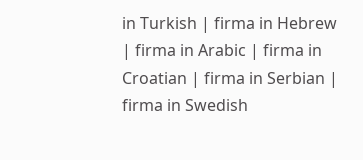in Turkish | firma in Hebrew | firma in Arabic | firma in Croatian | firma in Serbian | firma in Swedish